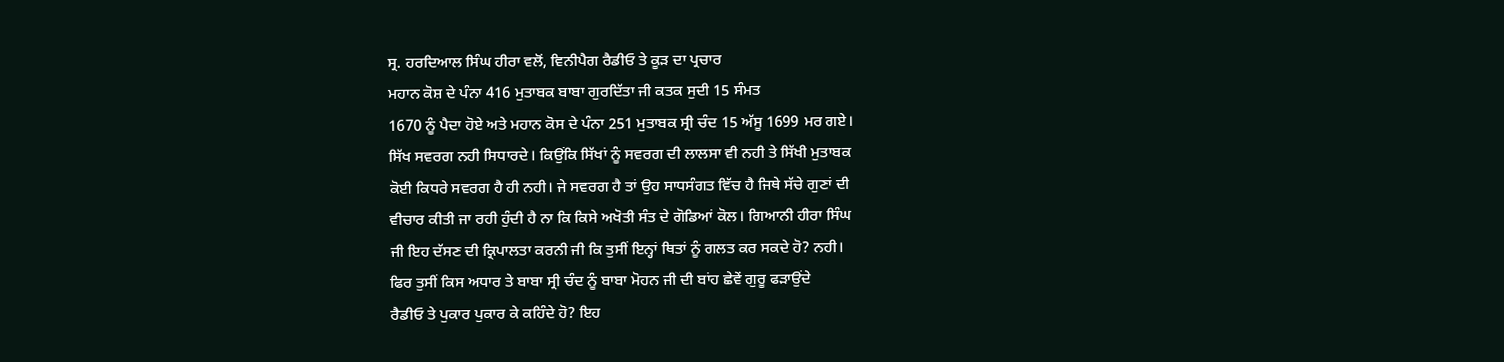ਸ੍ਰ. ਹਰਦਿਆਲ ਸਿੰਘ ਹੀਰਾ ਵਲੋਂ, ਵਿਨੀਪੈਗ ਰੈਡੀਓ ਤੇ ਕੂੜ ਦਾ ਪ੍ਰਚਾਰ
ਮਹਾਨ ਕੋਸ਼ ਦੇ ਪੰਨਾ 416 ਮੁਤਾਬਕ ਬਾਬਾ ਗੁਰਦਿੱਤਾ ਜੀ ਕਤਕ ਸੁਦੀ 15 ਸੰਮਤ
1670 ਨੂੰ ਪੈਦਾ ਹੋਏ ਅਤੇ ਮਹਾਨ ਕੋਸ ਦੇ ਪੰਨਾ 251 ਮੁਤਾਬਕ ਸ੍ਰੀ ਚੰਦ 15 ਅੱਸੂ 1699 ਮਰ ਗਏ।
ਸਿੱਖ ਸਵਰਗ ਨਹੀ ਸਿਧਾਰਦੇ। ਕਿਉਂਕਿ ਸਿੱਖਾਂ ਨੂੰ ਸਵਰਗ ਦੀ ਲਾਲਸਾ ਵੀ ਨਹੀ ਤੇ ਸਿੱਖੀ ਮੁਤਾਬਕ
ਕੋਈ ਕਿਧਰੇ ਸਵਰਗ ਹੈ ਹੀ ਨਹੀ। ਜੇ ਸਵਰਗ ਹੈ ਤਾਂ ਉਹ ਸਾਧਸੰਗਤ ਵਿੱਚ ਹੈ ਜਿਥੇ ਸੱਚੇ ਗੁਣਾਂ ਦੀ
ਵੀਚਾਰ ਕੀਤੀ ਜਾ ਰਹੀ ਹੁੰਦੀ ਹੈ ਨਾ ਕਿ ਕਿਸੇ ਅਖੋਤੀ ਸੰਤ ਦੇ ਗੋਡਿਆਂ ਕੋਲ। ਗਿਆਨੀ ਹੀਰਾ ਸਿੰਘ
ਜੀ ਇਹ ਦੱਸਣ ਦੀ ਕ੍ਰਿਪਾਲਤਾ ਕਰਨੀ ਜੀ ਕਿ ਤੁਸੀਂ ਇਨ੍ਹਾਂ ਥਿਤਾਂ ਨੂੰ ਗਲਤ ਕਰ ਸਕਦੇ ਹੋ? ਨਹੀ।
ਫਿਰ ਤੁਸੀਂ ਕਿਸ ਅਧਾਰ ਤੇ ਬਾਬਾ ਸ੍ਰੀ ਚੰਦ ਨੂੰ ਬਾਬਾ ਮੋਹਨ ਜੀ ਦੀ ਬਾਂਹ ਛੇਵੇਂ ਗੁਰੂ ਫੜਾਉਂਦੇ
ਰੈਡੀਓ ਤੇ ਪੁਕਾਰ ਪੁਕਾਰ ਕੇ ਕਹਿੰਦੇ ਹੋ? ਇਹ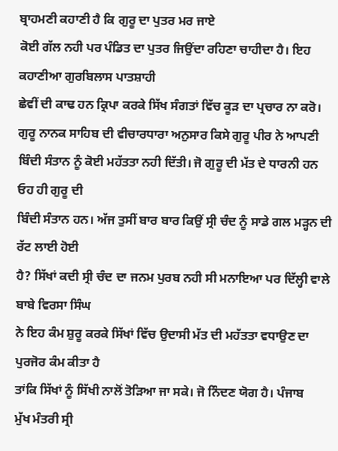ਬ੍ਰਾਹਮਣੀ ਕਹਾਣੀ ਹੈ ਕਿ ਗੁਰੂ ਦਾ ਪੁਤਰ ਮਰ ਜਾਏ
ਕੋਈ ਗੱਲ ਨਹੀ ਪਰ ਪੰਡਿਤ ਦਾ ਪੁਤਰ ਜਿਉਂਦਾ ਰਹਿਣਾ ਚਾਹੀਦਾ ਹੈ। ਇਹ ਕਹਾਣੀਆ ਗੁਰਬਿਲਾਸ ਪਾਤਸ਼ਾਹੀ
ਛੇਵੀਂ ਦੀ ਕਾਢ ਹਨ ਕ੍ਰਿਪਾ ਕਰਕੇ ਸਿੱਖ ਸੰਗਤਾਂ ਵਿੱਚ ਕੂੜ ਦਾ ਪ੍ਰਚਾਰ ਨਾ ਕਰੋ।
ਗੁਰੂ ਨਾਨਕ ਸਾਹਿਬ ਦੀ ਵੀਚਾਰਧਾਰਾ ਅਨੁਸਾਰ ਕਿਸੇ ਗੁਰੂ ਪੀਰ ਨੇ ਆਪਣੀ
ਬਿੰਦੀ ਸੰਤਾਨ ਨੂੰ ਕੋਈ ਮਹੱਤਤਾ ਨਹੀ ਦਿੱਤੀ। ਜੋ ਗੁਰੂ ਦੀ ਮੱਤ ਦੇ ਧਾਰਨੀ ਹਨ ਓਹ ਹੀ ਗੁਰੂ ਦੀ
ਬਿੰਦੀ ਸੰਤਾਨ ਹਨ। ਅੱਜ ਤੁਸੀਂ ਬਾਰ ਬਾਰ ਕਿਉਂ ਸ੍ਰੀ ਚੰਦ ਨੂੰ ਸਾਡੇ ਗਲ ਮੜ੍ਹਨ ਦੀ ਰੱਟ ਲਾਈ ਹੋਈ
ਹੈ? ਸਿੱਖਾਂ ਕਦੀ ਸ੍ਰੀ ਚੰਦ ਦਾ ਜਨਮ ਪੁਰਬ ਨਹੀ ਸੀ ਮਨਾਇਆ ਪਰ ਦਿੱਲ੍ਹੀ ਵਾਲੇ ਬਾਬੇ ਵਿਰਸਾ ਸਿੰਘ
ਨੇ ਇਹ ਕੰਮ ਸ਼ੁਰੂ ਕਰਕੇ ਸਿੱਖਾਂ ਵਿੱਚ ਉਦਾਸੀ ਮੱਤ ਦੀ ਮਹੱਤਤਾ ਵਧਾਉਣ ਦਾ ਪੁਰਜੋਰ ਕੰਮ ਕੀਤਾ ਹੈ
ਤਾਂਕਿ ਸਿੱਖਾਂ ਨੂੰ ਸਿੱਖੀ ਨਾਲੋਂ ਤੋੜਿਆ ਜਾ ਸਕੇ। ਜੋ ਨਿੰਦਣ ਯੋਗ ਹੈ। ਪੰਜਾਬ
ਮੁੱਖ ਮੰਤਰੀ ਸ੍ਰੀ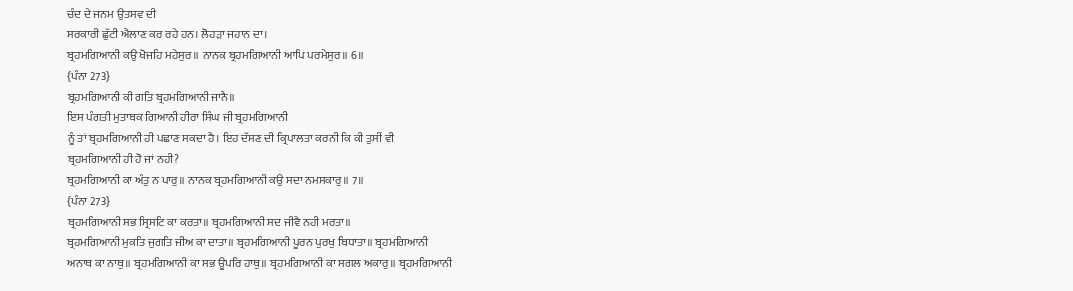ਚੰਦ ਦੇ ਜਨਮ ਉਤਸਵ ਦੀ
ਸਰਕਾਰੀ ਛੁੱਟੀ ਐਲਾਣ ਕਰ ਰਹੇ ਹਨ। ਲੋਹੜਾ ਜਹਾਨ ਦਾ।
ਬ੍ਰਹਮਗਿਆਨੀ ਕਉ ਖੋਜਹਿ ਮਹੇਸੁਰ॥ ਨਾਨਕ ਬ੍ਰਹਮਗਿਆਨੀ ਆਪਿ ਪਰਮੇਸੁਰ॥ 6॥
{ਪੰਨਾ 273}
ਬ੍ਰਹਮਗਿਆਨੀ ਕੀ ਗਤਿ ਬ੍ਰਹਮਗਿਆਨੀ ਜਾਨੈ॥
ਇਸ ਪੰਗਤੀ ਮੁਤਾਬਕ ਗਿਆਨੀ ਹੀਰਾ ਸਿੰਘ ਜੀ ਬ੍ਰਹਮਗਿਆਨੀ
ਨੂੰ ਤਾਂ ਬ੍ਰਹਮਗਿਆਨੀ ਹੀ ਪਛਾਣ ਸਕਦਾ ਹੈ। ਇਹ ਦੱਸਣ ਦੀ ਕ੍ਰਿਪਾਲਤਾ ਕਰਨੀ ਕਿ ਕੀ ਤੁਸੀਂ ਵੀ
ਬ੍ਰਹਮਗਿਆਨੀ ਹੀ ਹੋ ਜਾਂ ਨਹੀ?
ਬ੍ਰਹਮਗਿਆਨੀ ਕਾ ਅੰਤੁ ਨ ਪਾਰੁ॥ ਨਾਨਕ ਬ੍ਰਹਮਗਿਆਨੀ ਕਉ ਸਦਾ ਨਮਸਕਾਰੁ॥ 7॥
{ਪੰਨਾ 273}
ਬ੍ਰਹਮਗਿਆਨੀ ਸਭ ਸ੍ਰਿਸਟਿ ਕਾ ਕਰਤਾ॥ ਬ੍ਰਹਮਗਿਆਨੀ ਸਦ ਜੀਵੈ ਨਹੀ ਮਰਤਾ॥
ਬ੍ਰਹਮਗਿਆਨੀ ਮੁਕਤਿ ਜੁਗਤਿ ਜੀਅ ਕਾ ਦਾਤਾ॥ ਬ੍ਰਹਮਗਿਆਨੀ ਪੂਰਨ ਪੁਰਖੁ ਬਿਧਾਤਾ॥ ਬ੍ਰਹਮਗਿਆਨੀ
ਅਨਾਥ ਕਾ ਨਾਥੁ॥ ਬ੍ਰਹਮਗਿਆਨੀ ਕਾ ਸਭ ਊਪਰਿ ਹਾਥੁ॥ ਬ੍ਰਹਮਗਿਆਨੀ ਕਾ ਸਗਲ ਅਕਾਰੁ॥ ਬ੍ਰਹਮਗਿਆਨੀ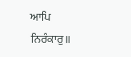ਆਪਿ ਨਿਰੰਕਾਰੁ॥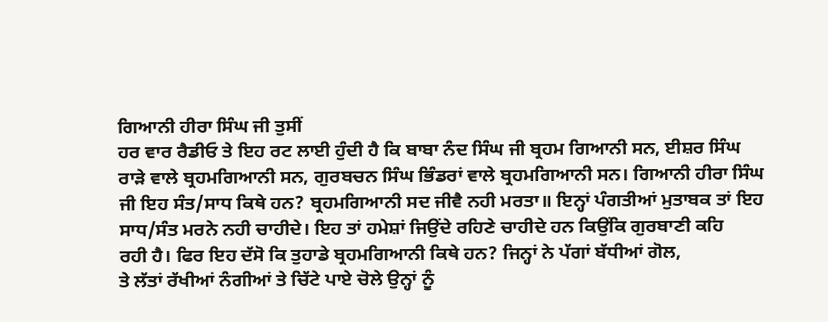ਗਿਆਨੀ ਹੀਰਾ ਸਿੰਘ ਜੀ ਤੁਸੀਂ
ਹਰ ਵਾਰ ਰੈਡੀਓ ਤੇ ਇਹ ਰਟ ਲਾਈ ਹੁੰਦੀ ਹੈ ਕਿ ਬਾਬਾ ਨੰਦ ਸਿੰਘ ਜੀ ਬ੍ਰਹਮ ਗਿਆਨੀ ਸਨ, ਈਸ਼ਰ ਸਿੰਘ
ਰਾੜੇ ਵਾਲੇ ਬ੍ਰਹਮਗਿਆਨੀ ਸਨ, ਗੁਰਬਚਨ ਸਿੰਘ ਭਿੰਡਰਾਂ ਵਾਲੇ ਬ੍ਰਹਮਗਿਆਨੀ ਸਨ। ਗਿਆਨੀ ਹੀਰਾ ਸਿੰਘ
ਜੀ ਇਹ ਸੰਤ/ਸਾਧ ਕਿਥੇ ਹਨ? ਬ੍ਰਹਮਗਿਆਨੀ ਸਦ ਜੀਵੈ ਨਹੀ ਮਰਤਾ॥ ਇਨ੍ਹਾਂ ਪੰਗਤੀਆਂ ਮੁਤਾਬਕ ਤਾਂ ਇਹ
ਸਾਧ/ਸੰਤ ਮਰਨੇ ਨਹੀ ਚਾਹੀਦੇ। ਇਹ ਤਾਂ ਹਮੇਸ਼ਾਂ ਜਿਉਂਦੇ ਰਹਿਣੇ ਚਾਹੀਦੇ ਹਨ ਕਿਉਂਕਿ ਗੁਰਬਾਣੀ ਕਹਿ
ਰਹੀ ਹੈ। ਫਿਰ ਇਹ ਦੱਸੋ ਕਿ ਤੁਹਾਡੇ ਬ੍ਰਹਮਗਿਆਨੀ ਕਿਥੇ ਹਨ? ਜਿਨ੍ਹਾਂ ਨੇ ਪੱਗਾਂ ਬੱਧੀਆਂ ਗੋਲ,
ਤੇ ਲੱਤਾਂ ਰੱਖੀਆਂ ਨੰਗੀਆਂ ਤੇ ਚਿੱਟੇ ਪਾਏ ਚੋਲੇ ਉਨ੍ਹਾਂ ਨੂੰ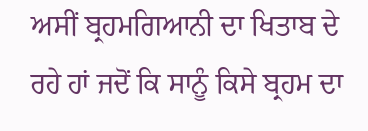ਅਸੀਂ ਬ੍ਰਹਮਗਿਆਨੀ ਦਾ ਖਿਤਾਬ ਦੇ
ਰਹੇ ਹਾਂ ਜਦੋਂ ਕਿ ਸਾਨੂੰ ਕਿਸੇ ਬ੍ਰਹਮ ਦਾ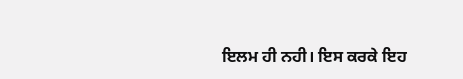ਇਲਮ ਹੀ ਨਹੀ। ਇਸ ਕਰਕੇ ਇਹ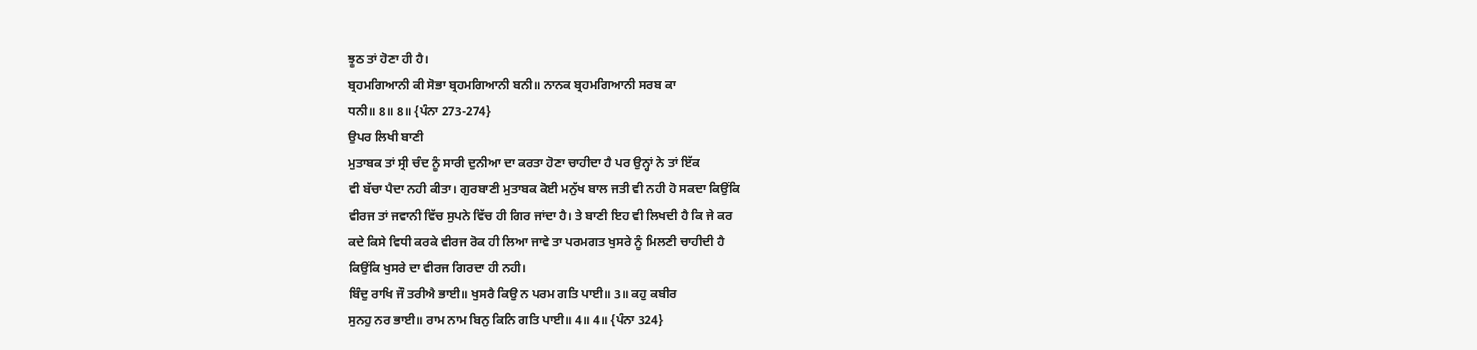ਝੂਠ ਤਾਂ ਹੋਣਾ ਹੀ ਹੈ।
ਬ੍ਰਹਮਗਿਆਨੀ ਕੀ ਸੋਭਾ ਬ੍ਰਹਮਗਿਆਨੀ ਬਨੀ॥ ਨਾਨਕ ਬ੍ਰਹਮਗਿਆਨੀ ਸਰਬ ਕਾ
ਧਨੀ॥ 8॥ 8॥ {ਪੰਨਾ 273-274}
ਉਪਰ ਲਿਖੀ ਬਾਣੀ
ਮੁਤਾਬਕ ਤਾਂ ਸ੍ਰੀ ਚੰਦ ਨੂੰ ਸਾਰੀ ਦੁਨੀਆ ਦਾ ਕਰਤਾ ਹੋਣਾ ਚਾਹੀਦਾ ਹੈ ਪਰ ਉਨ੍ਹਾਂ ਨੇ ਤਾਂ ਇੱਕ
ਵੀ ਬੱਚਾ ਪੈਦਾ ਨਹੀ ਕੀਤਾ। ਗੁਰਬਾਣੀ ਮੁਤਾਬਕ ਕੋਈ ਮਨੁੱਖ ਬਾਲ ਜਤੀ ਵੀ ਨਹੀ ਹੋ ਸਕਦਾ ਕਿਉਂਕਿ
ਵੀਰਜ ਤਾਂ ਜਵਾਨੀ ਵਿੱਚ ਸੁਪਨੇ ਵਿੱਚ ਹੀ ਗਿਰ ਜਾਂਦਾ ਹੈ। ਤੇ ਬਾਣੀ ਇਹ ਵੀ ਲਿਖਦੀ ਹੈ ਕਿ ਜੇ ਕਰ
ਕਦੇ ਕਿਸੇ ਵਿਧੀ ਕਰਕੇ ਵੀਰਜ ਰੋਕ ਹੀ ਲਿਆ ਜਾਵੇ ਤਾ ਪਰਮਗਤ ਖੁਸਰੇ ਨੂੰ ਮਿਲਣੀ ਚਾਹੀਦੀ ਹੈ
ਕਿਉਂਕਿ ਖੁਸਰੇ ਦਾ ਵੀਰਜ ਗਿਰਦਾ ਹੀ ਨਹੀ।
ਬਿੰਦੁ ਰਾਖਿ ਜੌ ਤਰੀਐ ਭਾਈ॥ ਖੁਸਰੈ ਕਿਉ ਨ ਪਰਮ ਗਤਿ ਪਾਈ॥ 3॥ ਕਹੁ ਕਬੀਰ
ਸੁਨਹੁ ਨਰ ਭਾਈ॥ ਰਾਮ ਨਾਮ ਬਿਨੁ ਕਿਨਿ ਗਤਿ ਪਾਈ॥ 4॥ 4॥ {ਪੰਨਾ 324}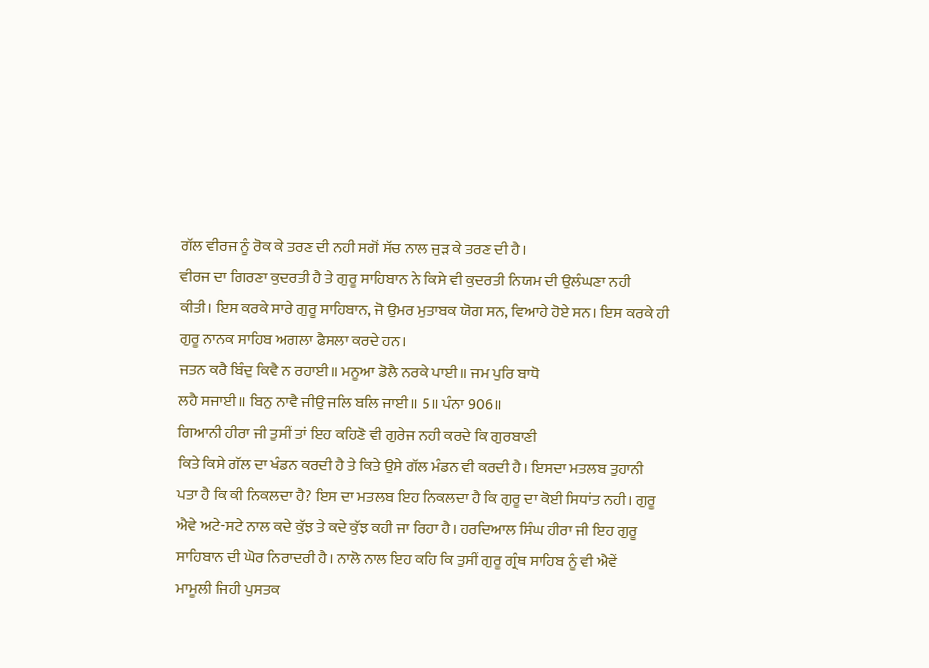ਗੱਲ ਵੀਰਜ ਨੂੰ ਰੋਕ ਕੇ ਤਰਣ ਦੀ ਨਹੀ ਸਗੋਂ ਸੱਚ ਨਾਲ ਜੁੜ ਕੇ ਤਰਣ ਦੀ ਹੈ।
ਵੀਰਜ ਦਾ ਗਿਰਣਾ ਕੁਦਰਤੀ ਹੈ ਤੇ ਗੁਰੂ ਸਾਹਿਬਾਨ ਨੇ ਕਿਸੇ ਵੀ ਕੁਦਰਤੀ ਨਿਯਮ ਦੀ ਉਲੰਘਣਾ ਨਹੀ
ਕੀਤੀ। ਇਸ ਕਰਕੇ ਸਾਰੇ ਗੁਰੂ ਸਾਹਿਬਾਨ, ਜੋ ਉਮਰ ਮੁਤਾਬਕ ਯੋਗ ਸਨ, ਵਿਆਹੇ ਹੋਏ ਸਨ। ਇਸ ਕਰਕੇ ਹੀ
ਗੁਰੂ ਨਾਨਕ ਸਾਹਿਬ ਅਗਲਾ ਫੈਸਲਾ ਕਰਦੇ ਹਨ।
ਜਤਨ ਕਰੈ ਬਿੰਦੁ ਕਿਵੈ ਨ ਰਹਾਈ॥ ਮਨੂਆ ਡੋਲੈ ਨਰਕੇ ਪਾਈ॥ ਜਮ ਪੁਰਿ ਬਾਧੋ
ਲਹੈ ਸਜਾਈ॥ ਬਿਨੁ ਨਾਵੈ ਜੀਉ ਜਲਿ ਬਲਿ ਜਾਈ॥ 5॥ ਪੰਨਾ 906॥
ਗਿਆਨੀ ਹੀਰਾ ਜੀ ਤੁਸੀਂ ਤਾਂ ਇਹ ਕਹਿਣੋ ਵੀ ਗੁਰੇਜ ਨਹੀ ਕਰਦੇ ਕਿ ਗੁਰਬਾਣੀ
ਕਿਤੇ ਕਿਸੇ ਗੱਲ ਦਾ ਖੰਡਨ ਕਰਦੀ ਹੈ ਤੇ ਕਿਤੇ ਉਸੇ ਗੱਲ ਮੰਡਨ ਵੀ ਕਰਦੀ ਹੈ। ਇਸਦਾ ਮਤਲਬ ਤੁਹਾਨੀ
ਪਤਾ ਹੈ ਕਿ ਕੀ ਨਿਕਲਦਾ ਹੈ? ਇਸ ਦਾ ਮਤਲਬ ਇਹ ਨਿਕਲਦਾ ਹੈ ਕਿ ਗੁਰੂ ਦਾ ਕੋਈ ਸਿਧਾਂਤ ਨਹੀ। ਗੁਰੂ
ਐਵੇ ਅਟੇ-ਸਟੇ ਨਾਲ ਕਦੇ ਕੁੱਝ ਤੇ ਕਦੇ ਕੁੱਝ ਕਹੀ ਜਾ ਰਿਹਾ ਹੈ। ਹਰਦਿਆਲ ਸਿੰਘ ਹੀਰਾ ਜੀ ਇਹ ਗੁਰੂ
ਸਾਹਿਬਾਨ ਦੀ ਘੋਰ ਨਿਰਾਦਰੀ ਹੈ। ਨਾਲੋ ਨਾਲ ਇਹ ਕਹਿ ਕਿ ਤੁਸੀਂ ਗੁਰੂ ਗ੍ਰੰਥ ਸਾਹਿਬ ਨੂੰ ਵੀ ਐਵੇਂ
ਮਾਮੂਲੀ ਜਿਹੀ ਪੁਸਤਕ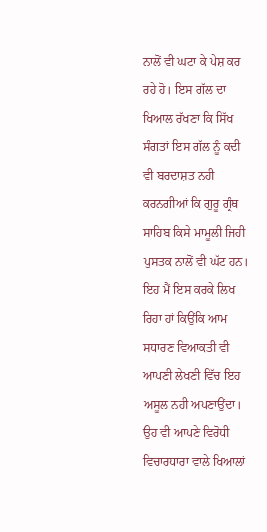ਨਾਲੋਂ ਵੀ ਘਟਾ ਕੇ ਪੇਸ਼ ਕਰ ਰਹੇ ਹੋ। ਇਸ ਗੱਲ ਦਾ ਖਿਆਲ ਰੱਖਣਾ ਕਿ ਸਿੱਖ
ਸੰਗਤਾਂ ਇਸ ਗੱਲ ਨੂੰ ਕਦੀ ਵੀ ਬਰਦਾਸ਼ਤ ਨਹੀ ਕਰਨਗੀਆਂ ਕਿ ਗੁਰੂ ਗ੍ਰੰਥ ਸਾਹਿਬ ਕਿਸੇ ਮਾਮੂਲੀ ਜਿਹੀ
ਪੁਸਤਕ ਨਾਲੋਂ ਵੀ ਘੱਟ ਹਨ। ਇਹ ਮੈਂ ਇਸ ਕਰਕੇ ਲਿਖ ਰਿਹਾ ਹਾਂ ਕਿਉਂਕਿ ਆਮ ਸਧਾਰਣ ਵਿਆਕਤੀ ਵੀ
ਆਪਣੀ ਲੇਖਣੀ ਵਿੱਚ ਇਹ ਅਸੂਲ ਨਹੀ ਅਪਣਾਉਂਦਾ। ਉਹ ਵੀ ਆਪਣੇ ਵਿਰੋਧੀ ਵਿਚਾਰਧਾਰਾ ਵਾਲੇ ਖਿਆਲਾਂ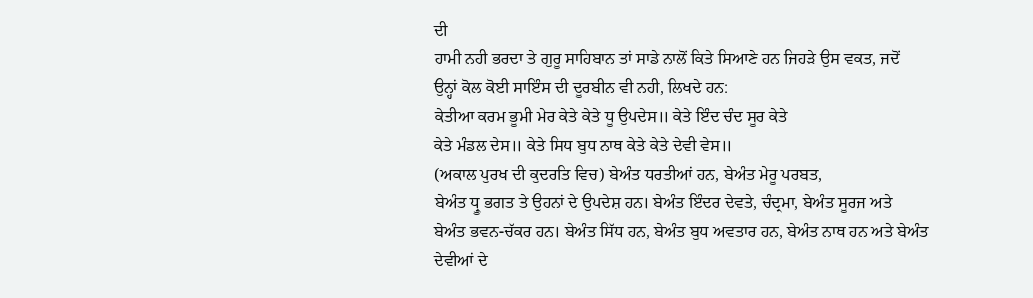ਦੀ
ਹਾਮੀ ਨਹੀ ਭਰਦਾ ਤੇ ਗੁਰੂ ਸਾਹਿਬਾਨ ਤਾਂ ਸਾਡੇ ਨਾਲੋਂ ਕਿਤੇ ਸਿਆਣੇ ਹਨ ਜਿਹੜੇ ਉਸ ਵਕਤ, ਜਦੋਂ
ਉਨ੍ਹਾਂ ਕੋਲ ਕੋਈ ਸਾਇੰਸ ਦੀ ਦੂਰਬੀਨ ਵੀ ਨਹੀ, ਲਿਖਦੇ ਹਨ:
ਕੇਤੀਆ ਕਰਮ ਭੂਮੀ ਮੇਰ ਕੇਤੇ ਕੇਤੇ ਧੂ ਉਪਦੇਸ॥ ਕੇਤੇ ਇੰਦ ਚੰਦ ਸੂਰ ਕੇਤੇ
ਕੇਤੇ ਮੰਡਲ ਦੇਸ॥ ਕੇਤੇ ਸਿਧ ਬੁਧ ਨਾਥ ਕੇਤੇ ਕੇਤੇ ਦੇਵੀ ਵੇਸ॥
(ਅਕਾਲ ਪੁਰਖ ਦੀ ਕੁਦਰਤਿ ਵਿਚ) ਬੇਅੰਤ ਧਰਤੀਆਂ ਹਨ, ਬੇਅੰਤ ਮੇਰੂ ਪਰਬਤ,
ਬੇਅੰਤ ਧ੍ਰੂ ਭਗਤ ਤੇ ਉਹਨਾਂ ਦੇ ਉਪਦੇਸ਼ ਹਨ। ਬੇਅੰਤ ਇੰਦਰ ਦੇਵਤੇ, ਚੰਦ੍ਰਮਾ, ਬੇਅੰਤ ਸੂਰਜ ਅਤੇ
ਬੇਅੰਤ ਭਵਨ-ਚੱਕਰ ਹਨ। ਬੇਅੰਤ ਸਿੱਧ ਹਨ, ਬੇਅੰਤ ਬੁਧ ਅਵਤਾਰ ਹਨ, ਬੇਅੰਤ ਨਾਥ ਹਨ ਅਤੇ ਬੇਅੰਤ
ਦੇਵੀਆਂ ਦੇ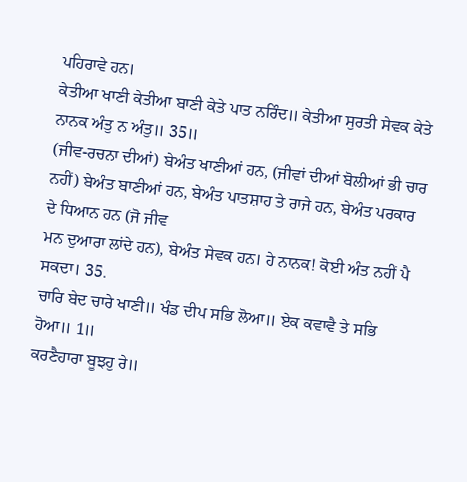ਪਹਿਰਾਵੇ ਹਨ।
ਕੇਤੀਆ ਖਾਣੀ ਕੇਤੀਆ ਬਾਣੀ ਕੇਤੇ ਪਾਤ ਨਰਿੰਦ॥ ਕੇਤੀਆ ਸੁਰਤੀ ਸੇਵਕ ਕੇਤੇ
ਨਾਨਕ ਅੰਤੁ ਨ ਅੰਤੁ॥ 35॥
(ਜੀਵ-ਰਚਨਾ ਦੀਆਂ) ਬੇਅੰਤ ਖਾਣੀਆਂ ਹਨ, (ਜੀਵਾਂ ਦੀਆਂ ਬੋਲੀਆਂ ਭੀ ਚਾਰ
ਨਹੀਂ) ਬੇਅੰਤ ਬਾਣੀਆਂ ਹਨ, ਬੇਅੰਤ ਪਾਤਸ਼ਾਹ ਤੇ ਰਾਜੇ ਹਨ, ਬੇਅੰਤ ਪਰਕਾਰ ਦੇ ਧਿਆਨ ਹਨ (ਜੋ ਜੀਵ
ਮਨ ਦੁਆਰਾ ਲਾਂਦੇ ਹਨ), ਬੇਅੰਤ ਸੇਵਕ ਹਨ। ਹੇ ਨਾਨਕ! ਕੋਈ ਅੰਤ ਨਹੀਂ ਪੈ ਸਕਦਾ। 35.
ਚਾਰਿ ਬੇਦ ਚਾਰੇ ਖਾਣੀ॥ ਖੰਡ ਦੀਪ ਸਭਿ ਲੋਆ॥ ਏਕ ਕਵਾਵੈ ਤੇ ਸਭਿ ਹੋਆ॥ 1॥
ਕਰਣੈਹਾਰਾ ਬੂਝਹੁ ਰੇ॥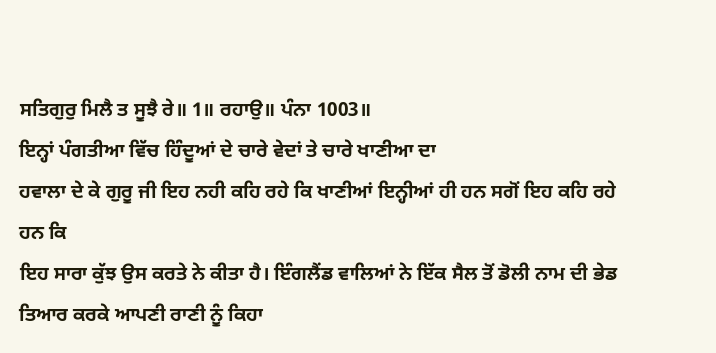ਸਤਿਗੁਰੁ ਮਿਲੈ ਤ ਸੂਝੈ ਰੇ॥ 1॥ ਰਹਾਉ॥ ਪੰਨਾ 1003॥
ਇਨ੍ਹਾਂ ਪੰਗਤੀਆ ਵਿੱਚ ਹਿੰਦੂਆਂ ਦੇ ਚਾਰੇ ਵੇਦਾਂ ਤੇ ਚਾਰੇ ਖਾਣੀਆ ਦਾ
ਹਵਾਲਾ ਦੇ ਕੇ ਗੁਰੂ ਜੀ ਇਹ ਨਹੀ ਕਹਿ ਰਹੇ ਕਿ ਖਾਣੀਆਂ ਇਨ੍ਹੀਆਂ ਹੀ ਹਨ ਸਗੋਂ ਇਹ ਕਹਿ ਰਹੇ ਹਨ ਕਿ
ਇਹ ਸਾਰਾ ਕੁੱਝ ਉਸ ਕਰਤੇ ਨੇ ਕੀਤਾ ਹੈ। ਇੰਗਲੈਂਡ ਵਾਲਿਆਂ ਨੇ ਇੱਕ ਸੈਲ ਤੋਂ ਡੋਲੀ ਨਾਮ ਦੀ ਭੇਡ
ਤਿਆਰ ਕਰਕੇ ਆਪਣੀ ਰਾਣੀ ਨੂੰ ਕਿਹਾ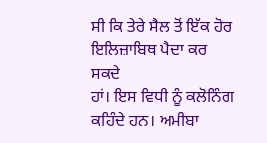ਸੀ ਕਿ ਤੇਰੇ ਸੈਲ ਤੋਂ ਇੱਕ ਹੋਰ ਇਲਿਜ਼ਾਬਿਥ ਪੈਦਾ ਕਰ ਸਕਦੇ
ਹਾਂ। ਇਸ ਵਿਧੀ ਨੂੰ ਕਲੋਨਿੰਗ ਕਹਿੰਦੇ ਹਨ। ਅਮੀਬਾ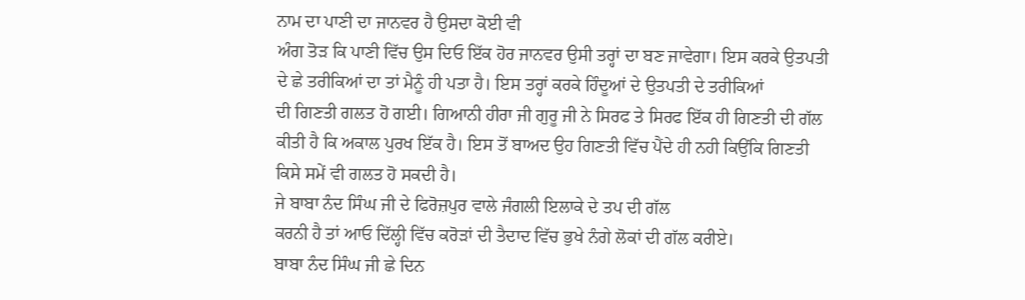ਨਾਮ ਦਾ ਪਾਣੀ ਦਾ ਜਾਨਵਰ ਹੈ ਉਸਦਾ ਕੋਈ ਵੀ
ਅੰਗ ਤੋੜ ਕਿ ਪਾਣੀ ਵਿੱਚ ਉਸ ਦਿਓ ਇੱਕ ਹੋਰ ਜਾਨਵਰ ਉਸੀ ਤਰ੍ਹਾਂ ਦਾ ਬਣ ਜਾਵੇਗਾ। ਇਸ ਕਰਕੇ ਉਤਪਤੀ
ਦੇ ਛੇ ਤਰੀਕਿਆਂ ਦਾ ਤਾਂ ਮੈਨੂੰ ਹੀ ਪਤਾ ਹੈ। ਇਸ ਤਰ੍ਹਾਂ ਕਰਕੇ ਹਿੰਦੂਆਂ ਦੇ ਉਤਪਤੀ ਦੇ ਤਰੀਕਿਆਂ
ਦੀ ਗਿਣਤੀ ਗਲਤ ਹੋ ਗਈ। ਗਿਆਨੀ ਹੀਰਾ ਜੀ ਗੁਰੂ ਜੀ ਨੇ ਸਿਰਫ ਤੇ ਸਿਰਫ ਇੱਕ ਹੀ ਗਿਣਤੀ ਦੀ ਗੱਲ
ਕੀਤੀ ਹੈ ਕਿ ਅਕਾਲ ਪੁਰਖ ਇੱਕ ਹੈ। ਇਸ ਤੋਂ ਬਾਅਦ ਉਹ ਗਿਣਤੀ ਵਿੱਚ ਪੈਂਦੇ ਹੀ ਨਹੀ ਕਿਉਂਕਿ ਗਿਣਤੀ
ਕਿਸੇ ਸਮੇਂ ਵੀ ਗਲਤ ਹੋ ਸਕਦੀ ਹੈ।
ਜੇ ਬਾਬਾ ਨੰਦ ਸਿੰਘ ਜੀ ਦੇ ਫਿਰੋਜ਼ਪੁਰ ਵਾਲੇ ਜੰਗਲੀ ਇਲਾਕੇ ਦੇ ਤਪ ਦੀ ਗੱਲ
ਕਰਨੀ ਹੈ ਤਾਂ ਆਓ ਦਿੱਲ੍ਹੀ ਵਿੱਚ ਕਰੋੜਾਂ ਦੀ ਤੈਦਾਦ ਵਿੱਚ ਭੁਖੇ ਨੰਗੇ ਲੋਕਾਂ ਦੀ ਗੱਲ ਕਰੀਏ।
ਬਾਬਾ ਨੰਦ ਸਿੰਘ ਜੀ ਛੇ ਦਿਨ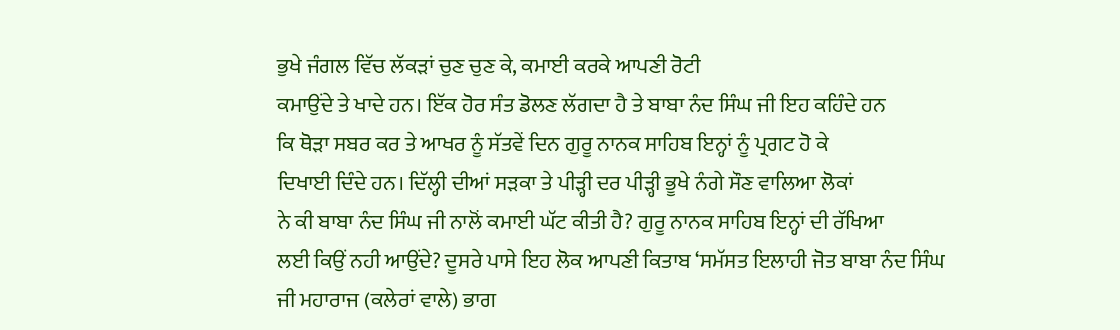ਭੁਖੇ ਜੰਗਲ ਵਿੱਚ ਲੱਕੜਾਂ ਚੁਣ ਚੁਣ ਕੇ, ਕਮਾਈ ਕਰਕੇ ਆਪਣੀ ਰੋਟੀ
ਕਮਾਉਂਦੇ ਤੇ ਖਾਦੇ ਹਨ। ਇੱਕ ਹੋਰ ਸੰਤ ਡੋਲਣ ਲੱਗਦਾ ਹੈ ਤੇ ਬਾਬਾ ਨੰਦ ਸਿੰਘ ਜੀ ਇਹ ਕਹਿੰਦੇ ਹਨ
ਕਿ ਥੋੜਾ ਸਬਰ ਕਰ ਤੇ ਆਖਰ ਨੂੰ ਸੱਤਵੇਂ ਦਿਨ ਗੁਰੂ ਨਾਨਕ ਸਾਹਿਬ ਇਨ੍ਹਾਂ ਨੂੰ ਪ੍ਰਗਟ ਹੋ ਕੇ
ਦਿਖਾਈ ਦਿੰਦੇ ਹਨ। ਦਿੱਲ੍ਹੀ ਦੀਆਂ ਸੜਕਾ ਤੇ ਪੀੜ੍ਹੀ ਦਰ ਪੀੜ੍ਹੀ ਭੂਖੇ ਨੰਗੇ ਸੌਣ ਵਾਲਿਆ ਲੋਕਾਂ
ਨੇ ਕੀ ਬਾਬਾ ਨੰਦ ਸਿੰਘ ਜੀ ਨਾਲੋਂ ਕਮਾਈ ਘੱਟ ਕੀਤੀ ਹੈ? ਗੁਰੂ ਨਾਨਕ ਸਾਹਿਬ ਇਨ੍ਹਾਂ ਦੀ ਰੱਖਿਆ
ਲਈ ਕਿਉਂ ਨਹੀ ਆਉਂਦੇ? ਦੂਸਰੇ ਪਾਸੇ ਇਹ ਲੋਕ ਆਪਣੀ ਕਿਤਾਬ ‘ਸਮੱਸਤ ਇਲਾਹੀ ਜੋਤ ਬਾਬਾ ਨੰਦ ਸਿੰਘ
ਜੀ ਮਹਾਰਾਜ (ਕਲੇਰਾਂ ਵਾਲੇ) ਭਾਗ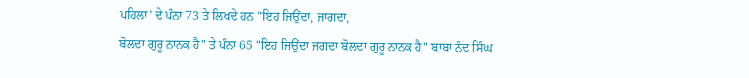ਪਹਿਲਾ’ ਦੇ ਪੰਨਾ 73 ਤੇ ਲਿਖਦੇ ਹਨ "ਇਹ ਜਿਉਂਦਾ, ਜਾਗਦਾ,
ਬੋਲਦਾ ਗੁਰੂ ਨਾਨਕ ਹੈ" ਤੇ ਪੰਨਾ 65 "ਇਹ ਜਿਉਂਦਾ ਜਗਦਾ ਬੋਲਦਾ ਗੁਰੂ ਨਾਨਕ ਹੈ" ਬਾਬਾ ਨੰਦ ਸਿੰਘ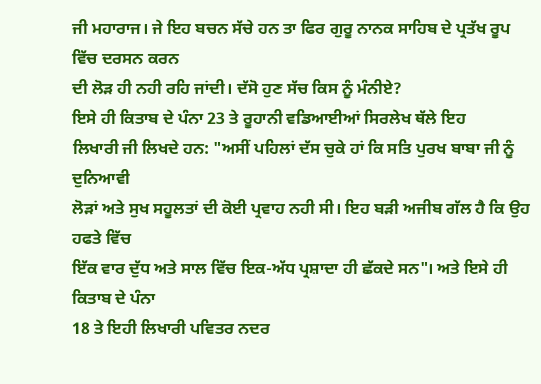ਜੀ ਮਹਾਰਾਜ। ਜੇ ਇਹ ਬਚਨ ਸੱਚੇ ਹਨ ਤਾ ਫਿਰ ਗੁਰੂ ਨਾਨਕ ਸਾਹਿਬ ਦੇ ਪ੍ਰਤੱਖ ਰੂਪ ਵਿੱਚ ਦਰਸਨ ਕਰਨ
ਦੀ ਲੋੜ ਹੀ ਨਹੀ ਰਹਿ ਜਾਂਦੀ। ਦੱਸੋ ਹੁਣ ਸੱਚ ਕਿਸ ਨੂੰ ਮੰਨੀਏ?
ਇਸੇ ਹੀ ਕਿਤਾਬ ਦੇ ਪੰਨਾ 23 ਤੇ ਰੂਹਾਨੀ ਵਡਿਆਈਆਂ ਸਿਰਲੇਖ ਥੱਲੇ ਇਹ
ਲਿਖਾਰੀ ਜੀ ਲਿਖਦੇ ਹਨ: "ਅਸੀਂ ਪਹਿਲਾਂ ਦੱਸ ਚੁਕੇ ਹਾਂ ਕਿ ਸਤਿ ਪੁਰਖ ਬਾਬਾ ਜੀ ਨੂੰ ਦੁਨਿਆਵੀ
ਲੋੜਾਂ ਅਤੇ ਸੁਖ ਸਹੂਲਤਾਂ ਦੀ ਕੋਈ ਪ੍ਰਵਾਹ ਨਹੀ ਸੀ। ਇਹ ਬੜੀ ਅਜੀਬ ਗੱਲ ਹੈ ਕਿ ਉਹ ਹਫਤੇ ਵਿੱਚ
ਇੱਕ ਵਾਰ ਦੁੱਧ ਅਤੇ ਸਾਲ ਵਿੱਚ ਇਕ-ਅੱਧ ਪ੍ਰਸ਼ਾਦਾ ਹੀ ਛੱਕਦੇ ਸਨ"। ਅਤੇ ਇਸੇ ਹੀ ਕਿਤਾਬ ਦੇ ਪੰਨਾ
18 ਤੇ ਇਹੀ ਲਿਖਾਰੀ ਪਵਿਤਰ ਨਦਰ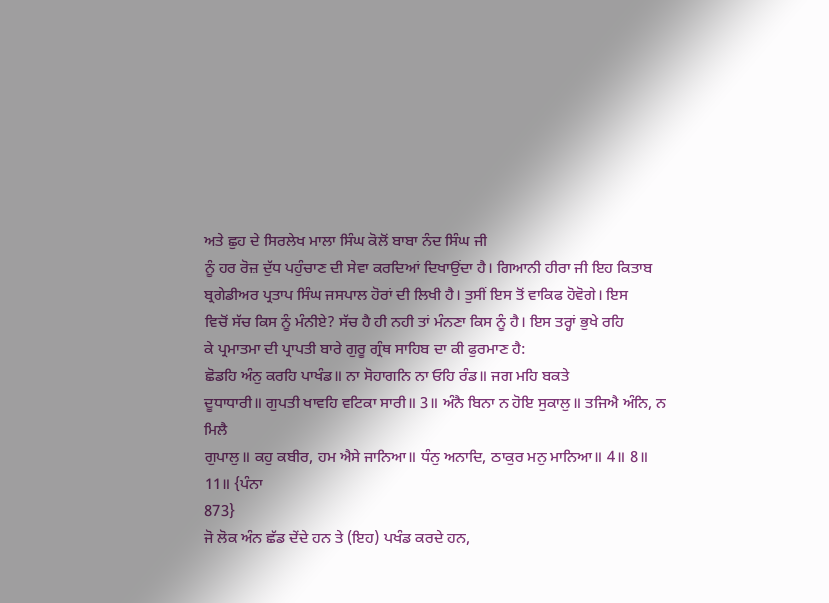ਅਤੇ ਛੁਹ ਦੇ ਸਿਰਲੇਖ ਮਾਲਾ ਸਿੰਘ ਕੋਲੋਂ ਬਾਬਾ ਨੰਦ ਸਿੰਘ ਜੀ
ਨੂੰ ਹਰ ਰੋਜ਼ ਦੁੱਧ ਪਹੁੰਚਾਣ ਦੀ ਸੇਵਾ ਕਰਦਿਆਂ ਦਿਖਾਉਂਦਾ ਹੈ। ਗਿਆਨੀ ਹੀਰਾ ਜੀ ਇਹ ਕਿਤਾਬ
ਬ੍ਰਗੇਡੀਅਰ ਪ੍ਰਤਾਪ ਸਿੰਘ ਜਸਪਾਲ ਹੋਰਾਂ ਦੀ ਲਿਖੀ ਹੈ। ਤੁਸੀਂ ਇਸ ਤੋਂ ਵਾਕਿਫ ਹੋਵੋਗੇ। ਇਸ
ਵਿਚੋਂ ਸੱਚ ਕਿਸ ਨੂੰ ਮੰਨੀਏ? ਸੱਚ ਹੈ ਹੀ ਨਹੀ ਤਾਂ ਮੰਨਣਾ ਕਿਸ ਨੂੰ ਹੈ। ਇਸ ਤਰ੍ਹਾਂ ਭੁਖੇ ਰਹਿ
ਕੇ ਪ੍ਰਮਾਤਮਾ ਦੀ ਪ੍ਰਾਪਤੀ ਬਾਰੇ ਗੁਰੂ ਗ੍ਰੰਥ ਸਾਹਿਬ ਦਾ ਕੀ ਫੁਰਮਾਣ ਹੈ:
ਛੋਡਹਿ ਅੰਨੁ ਕਰਹਿ ਪਾਖੰਡ॥ ਨਾ ਸੋਹਾਗਨਿ ਨਾ ਓਹਿ ਰੰਡ॥ ਜਗ ਮਹਿ ਬਕਤੇ
ਦੂਧਾਧਾਰੀ॥ ਗੁਪਤੀ ਖਾਵਹਿ ਵਟਿਕਾ ਸਾਰੀ॥ 3॥ ਅੰਨੈ ਬਿਨਾ ਨ ਹੋਇ ਸੁਕਾਲੁ॥ ਤਜਿਐ ਅੰਨਿ, ਨ ਮਿਲੈ
ਗੁਪਾਲੁ॥ ਕਹੁ ਕਬੀਰ, ਹਮ ਐਸੇ ਜਾਨਿਆ॥ ਧੰਨੁ ਅਨਾਦਿ, ਠਾਕੁਰ ਮਨੁ ਮਾਨਿਆ॥ 4॥ 8॥ 11॥ {ਪੰਨਾ
873}
ਜੋ ਲੋਕ ਅੰਨ ਛੱਡ ਦੇਂਦੇ ਹਨ ਤੇ (ਇਹ) ਪਖੰਡ ਕਰਦੇ ਹਨ,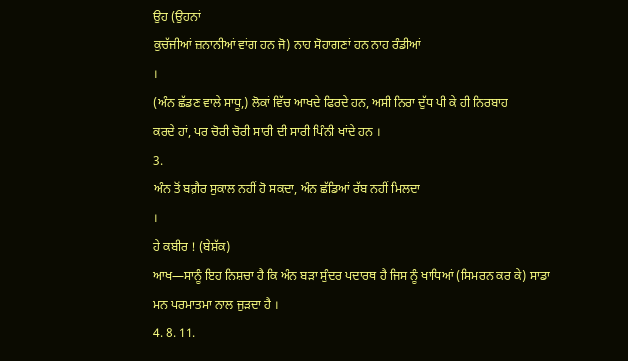ਉਹ (ਉਹਨਾਂ
ਕੁਚੱਜੀਆਂ ਜ਼ਨਾਨੀਆਂ ਵਾਂਗ ਹਨ ਜੋ) ਨਾਹ ਸੋਹਾਗਣਾਂ ਹਨ ਨਾਹ ਰੰਡੀਆਂ
।
(ਅੰਨ ਛੱਡਣ ਵਾਲੇ ਸਾਧੂ,) ਲੋਕਾਂ ਵਿੱਚ ਆਖਦੇ ਫਿਰਦੇ ਹਨ, ਅਸੀ ਨਿਰਾ ਦੁੱਧ ਪੀ ਕੇ ਹੀ ਨਿਰਬਾਹ
ਕਰਦੇ ਹਾਂ, ਪਰ ਚੋਰੀ ਚੋਰੀ ਸਾਰੀ ਦੀ ਸਾਰੀ ਪਿੰਨੀ ਖਾਂਦੇ ਹਨ ।
3.
ਅੰਨ ਤੋਂ ਬਗ਼ੈਰ ਸੁਕਾਲ ਨਹੀਂ ਹੋ ਸਕਦਾ, ਅੰਨ ਛੱਡਿਆਂ ਰੱਬ ਨਹੀਂ ਮਿਲਦਾ
।
ਹੇ ਕਬੀਰ ! (ਬੇਸ਼ੱਕ)
ਆਖ—ਸਾਨੂੰ ਇਹ ਨਿਸ਼ਚਾ ਹੈ ਕਿ ਅੰਨ ਬੜਾ ਸੁੰਦਰ ਪਦਾਰਥ ਹੈ ਜਿਸ ਨੂੰ ਖਾਧਿਆਂ (ਸਿਮਰਨ ਕਰ ਕੇ) ਸਾਡਾ
ਮਨ ਪਰਮਾਤਮਾ ਨਾਲ ਜੁੜਦਾ ਹੈ ।
4. 8. 11.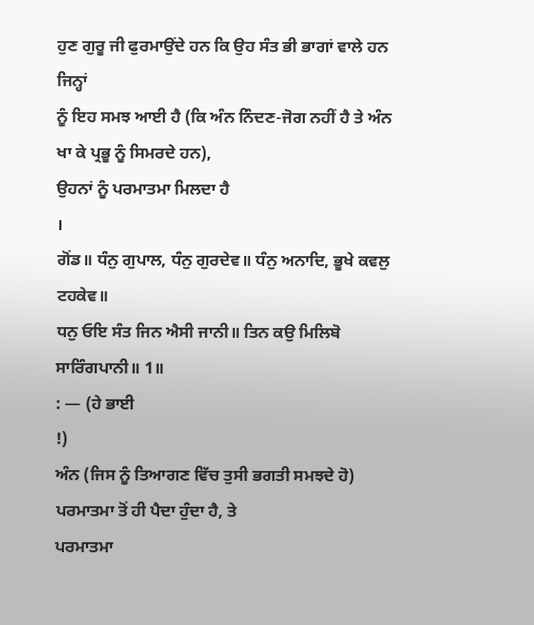ਹੁਣ ਗੁਰੂ ਜੀ ਫੁਰਮਾਉਂਦੇ ਹਨ ਕਿ ਉਹ ਸੰਤ ਭੀ ਭਾਗਾਂ ਵਾਲੇ ਹਨ ਜਿਨ੍ਹਾਂ
ਨੂੰ ਇਹ ਸਮਝ ਆਈ ਹੈ (ਕਿ ਅੰਨ ਨਿੰਦਣ-ਜੋਗ ਨਹੀਂ ਹੈ ਤੇ ਅੰਨ ਖਾ ਕੇ ਪ੍ਰਭੂ ਨੂੰ ਸਿਮਰਦੇ ਹਨ),
ਉਹਨਾਂ ਨੂੰ ਪਰਮਾਤਮਾ ਮਿਲਦਾ ਹੈ
।
ਗੋਂਡ॥ ਧੰਨੁ ਗੁਪਾਲ, ਧੰਨੁ ਗੁਰਦੇਵ॥ ਧੰਨੁ ਅਨਾਦਿ, ਭੂਖੇ ਕਵਲੁ ਟਹਕੇਵ॥
ਧਨੁ ਓਇ ਸੰਤ ਜਿਨ ਐਸੀ ਜਾਨੀ॥ ਤਿਨ ਕਉ ਮਿਲਿਬੋ ਸਾਰਿੰਗਪਾਨੀ॥ 1॥
: — (ਹੇ ਭਾਈ
!)
ਅੰਨ (ਜਿਸ ਨੂੰ ਤਿਆਗਣ ਵਿੱਚ ਤੁਸੀ ਭਗਤੀ ਸਮਝਦੇ ਹੋ) ਪਰਮਾਤਮਾ ਤੋਂ ਹੀ ਪੈਦਾ ਹੁੰਦਾ ਹੈ, ਤੇ
ਪਰਮਾਤਮਾ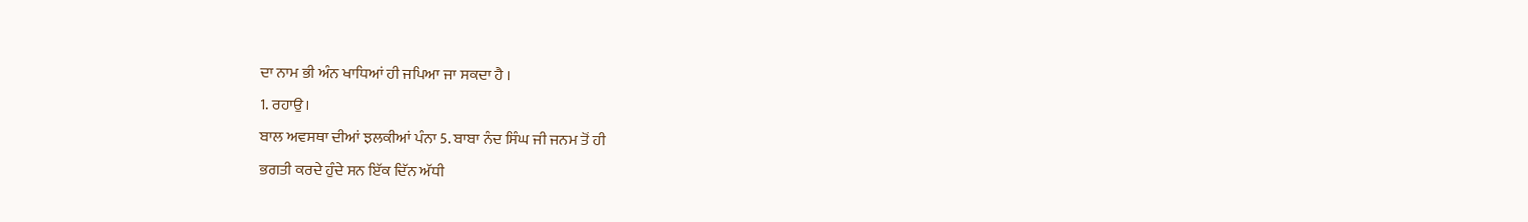ਦਾ ਨਾਮ ਭੀ ਅੰਨ ਖਾਧਿਆਂ ਹੀ ਜਪਿਆ ਜਾ ਸਕਦਾ ਹੈ ।
1. ਰਹਾਉ।
ਬਾਲ ਅਵਸਥਾ ਦੀਆਂ ਝਲਕੀਆਂ ਪੰਨਾ 5. ਬਾਬਾ ਨੰਦ ਸਿੰਘ ਜੀ ਜਨਮ ਤੋਂ ਹੀ
ਭਗਤੀ ਕਰਦੇ ਹੁੰਦੇ ਸਨ ਇੱਕ ਦਿੱਨ ਅੱਧੀ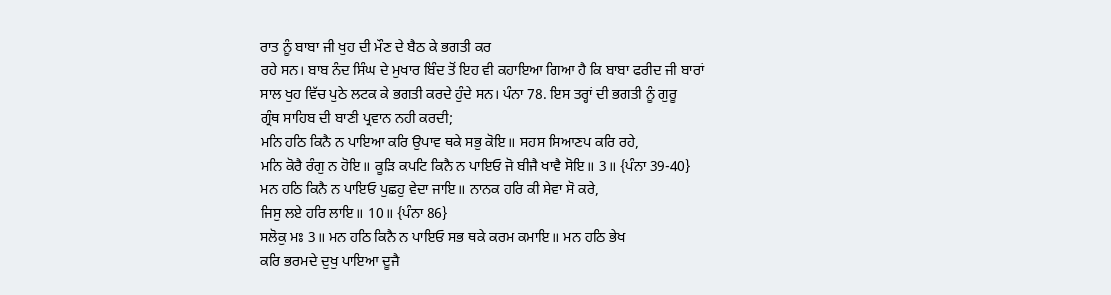ਰਾਤ ਨੂੰ ਬਾਬਾ ਜੀ ਖੁਹ ਦੀ ਮੌਣ ਦੇ ਬੈਠ ਕੇ ਭਗਤੀ ਕਰ
ਰਹੇ ਸਨ। ਬਾਬ ਨੰਦ ਸਿੰਘ ਦੇ ਮੁਖਾਰ ਬਿੰਦ ਤੋਂ ਇਹ ਵੀ ਕਹਾਇਆ ਗਿਆ ਹੈ ਕਿ ਬਾਬਾ ਫਰੀਦ ਜੀ ਬਾਰਾਂ
ਸਾਲ ਖੁਹ ਵਿੱਚ ਪੁਠੇ ਲਟਕ ਕੇ ਭਗਤੀ ਕਰਦੇ ਹੁੰਦੇ ਸਨ। ਪੰਨਾ 78. ਇਸ ਤਰ੍ਹਾਂ ਦੀ ਭਗਤੀ ਨੂੰ ਗੁਰੂ
ਗ੍ਰੰਥ ਸਾਹਿਬ ਦੀ ਬਾਣੀ ਪ੍ਰਵਾਨ ਨਹੀ ਕਰਦੀ;
ਮਨਿ ਹਠਿ ਕਿਨੈ ਨ ਪਾਇਆ ਕਰਿ ਉਪਾਵ ਥਕੇ ਸਭੁ ਕੋਇ॥ ਸਹਸ ਸਿਆਣਪ ਕਰਿ ਰਹੇ,
ਮਨਿ ਕੋਰੈ ਰੰਗੁ ਨ ਹੋਇ॥ ਕੂੜਿ ਕਪਟਿ ਕਿਨੈ ਨ ਪਾਇਓ ਜੋ ਬੀਜੈ ਖਾਵੈ ਸੋਇ॥ 3॥ {ਪੰਨਾ 39-40}
ਮਨ ਹਠਿ ਕਿਨੈ ਨ ਪਾਇਓ ਪੁਛਹੁ ਵੇਦਾ ਜਾਇ॥ ਨਾਨਕ ਹਰਿ ਕੀ ਸੇਵਾ ਸੋ ਕਰੇ,
ਜਿਸੁ ਲਏ ਹਰਿ ਲਾਇ॥ 10॥ {ਪੰਨਾ 86}
ਸਲੋਕੁ ਮਃ 3॥ ਮਨ ਹਠਿ ਕਿਨੈ ਨ ਪਾਇਓ ਸਭ ਥਕੇ ਕਰਮ ਕਮਾਇ॥ ਮਨ ਹਠਿ ਭੇਖ
ਕਰਿ ਭਰਮਦੇ ਦੁਖੁ ਪਾਇਆ ਦੂਜੈ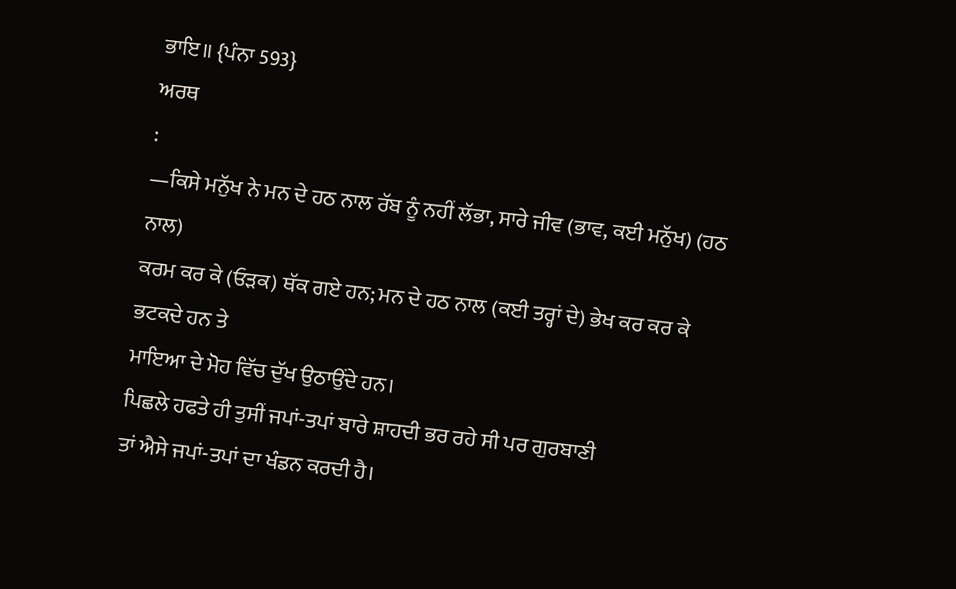ਭਾਇ॥ {ਪੰਨਾ 593}
ਅਰਥ
:
—ਕਿਸੇ ਮਨੁੱਖ ਨੇ ਮਨ ਦੇ ਹਠ ਨਾਲ ਰੱਬ ਨੂੰ ਨਹੀਂ ਲੱਭਾ, ਸਾਰੇ ਜੀਵ (ਭਾਵ, ਕਈ ਮਨੁੱਖ) (ਹਠ ਨਾਲ)
ਕਰਮ ਕਰ ਕੇ (ਓੜਕ) ਥੱਕ ਗਏ ਹਨ; ਮਨ ਦੇ ਹਠ ਨਾਲ (ਕਈ ਤਰ੍ਹਾਂ ਦੇ) ਭੇਖ ਕਰ ਕਰ ਕੇ ਭਟਕਦੇ ਹਨ ਤੇ
ਮਾਇਆ ਦੇ ਮੋਹ ਵਿੱਚ ਦੁੱਖ ਉਠਾਉਂਦੇ ਹਨ।
ਪਿਛਲੇ ਹਫਤੇ ਹੀ ਤੁਸੀਂ ਜਪਾਂ-ਤਪਾਂ ਬਾਰੇ ਸ਼ਾਹਦੀ ਭਰ ਰਹੇ ਸੀ ਪਰ ਗੁਰਬਾਣੀ
ਤਾਂ ਐਸੇ ਜਪਾਂ-ਤਪਾਂ ਦਾ ਖੰਡਨ ਕਰਦੀ ਹੈ।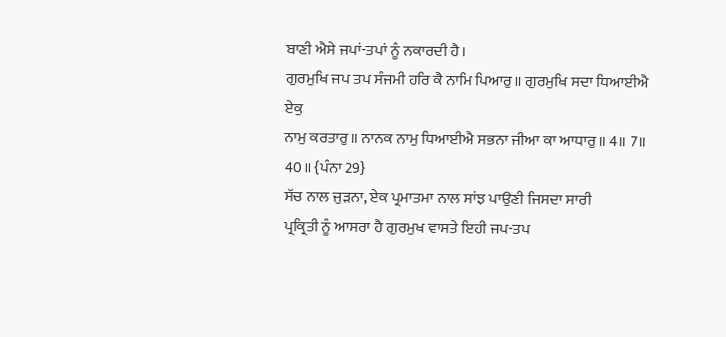ਬਾਣੀ ਐਸੇ ਜਪਾਂ-ਤਪਾਂ ਨੂੰ ਨਕਾਰਦੀ ਹੈ।
ਗੁਰਮੁਖਿ ਜਪ ਤਪ ਸੰਜਮੀ ਹਰਿ ਕੈ ਨਾਮਿ ਪਿਆਰੁ॥ ਗੁਰਮੁਖਿ ਸਦਾ ਧਿਆਈਐ ਏਕੁ
ਨਾਮੁ ਕਰਤਾਰੁ॥ ਨਾਨਕ ਨਾਮੁ ਧਿਆਈਐ ਸਭਨਾ ਜੀਆ ਕਾ ਆਧਾਰੁ॥ 4॥ 7॥ 40॥ {ਪੰਨਾ 29}
ਸੱਚ ਨਾਲ ਜੁੜਨਾ, ਏਕ ਪ੍ਰਮਾਤਮਾ ਨਾਲ ਸਾਂਝ ਪਾਉਣੀ ਜਿਸਦਾ ਸਾਰੀ
ਪ੍ਰਕ੍ਰਿਤੀ ਨੂੰ ਆਸਰਾ ਹੈ ਗੁਰਮੁਖ ਵਾਸਤੇ ਇਹੀ ਜਪ-ਤਪ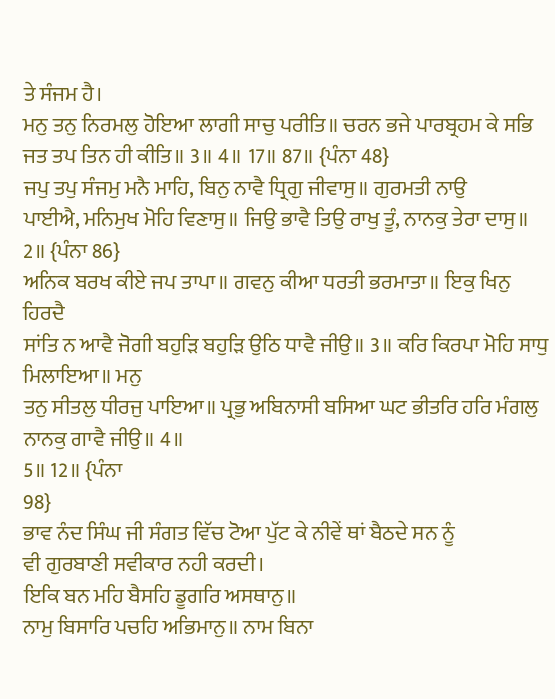ਤੇ ਸੰਜਮ ਹੈ।
ਮਨੁ ਤਨੁ ਨਿਰਮਲੁ ਹੋਇਆ ਲਾਗੀ ਸਾਚੁ ਪਰੀਤਿ॥ ਚਰਨ ਭਜੇ ਪਾਰਬ੍ਰਹਮ ਕੇ ਸਭਿ
ਜਤ ਤਪ ਤਿਨ ਹੀ ਕੀਤਿ॥ 3॥ 4॥ 17॥ 87॥ {ਪੰਨਾ 48}
ਜਪੁ ਤਪੁ ਸੰਜਮੁ ਮਨੈ ਮਾਹਿ, ਬਿਨੁ ਨਾਵੈ ਧ੍ਰਿਗੁ ਜੀਵਾਸੁ॥ ਗੁਰਮਤੀ ਨਾਉ
ਪਾਈਐ, ਮਨਿਮੁਖ ਮੋਹਿ ਵਿਣਾਸੁ॥ ਜਿਉ ਭਾਵੈ ਤਿਉ ਰਾਖੁ ਤੂੰ, ਨਾਨਕੁ ਤੇਰਾ ਦਾਸੁ॥ 2॥ {ਪੰਨਾ 86}
ਅਨਿਕ ਬਰਖ ਕੀਏ ਜਪ ਤਾਪਾ॥ ਗਵਨੁ ਕੀਆ ਧਰਤੀ ਭਰਮਾਤਾ॥ ਇਕੁ ਖਿਨੁ ਹਿਰਦੈ
ਸਾਂਤਿ ਨ ਆਵੈ ਜੋਗੀ ਬਹੁੜਿ ਬਹੁੜਿ ਉਠਿ ਧਾਵੈ ਜੀਉ॥ 3॥ ਕਰਿ ਕਿਰਪਾ ਮੋਹਿ ਸਾਧੁ ਮਿਲਾਇਆ॥ ਮਨੁ
ਤਨੁ ਸੀਤਲੁ ਧੀਰਜੁ ਪਾਇਆ॥ ਪ੍ਰਭੁ ਅਬਿਨਾਸੀ ਬਸਿਆ ਘਟ ਭੀਤਰਿ ਹਰਿ ਮੰਗਲੁ ਨਾਨਕੁ ਗਾਵੈ ਜੀਉ॥ 4॥
5॥ 12॥ {ਪੰਨਾ
98}
ਭਾਵ ਨੰਦ ਸਿੰਘ ਜੀ ਸੰਗਤ ਵਿੱਚ ਟੋਆ ਪੁੱਟ ਕੇ ਨੀਵੇਂ ਥਾਂ ਬੈਠਦੇ ਸਨ ਨੂੰ
ਵੀ ਗੁਰਬਾਣੀ ਸਵੀਕਾਰ ਨਹੀ ਕਰਦੀ।
ਇਕਿ ਬਨ ਮਹਿ ਬੈਸਹਿ ਡੂਗਰਿ ਅਸਥਾਨੁ॥
ਨਾਮੁ ਬਿਸਾਰਿ ਪਚਹਿ ਅਭਿਮਾਨੁ॥ ਨਾਮ ਬਿਨਾ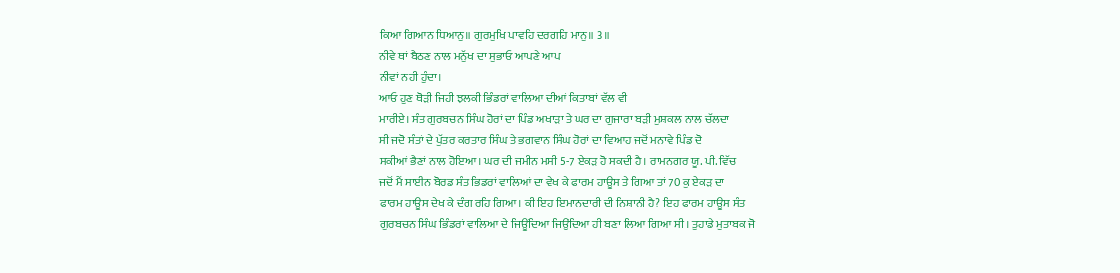ਕਿਆ ਗਿਆਨ ਧਿਆਨੁ॥ ਗੁਰਮੁਖਿ ਪਾਵਹਿ ਦਰਗਹਿ ਮਾਨੁ॥ 3॥
ਨੀਵੇ ਥਾਂ ਬੈਠਣ ਨਾਲ ਮਨੁੱਖ ਦਾ ਸੁਭਾਓ ਆਪਣੇ ਆਪ
ਨੀਵਾਂ ਨਹੀ ਹੁੰਦਾ।
ਆਓ ਹੁਣ ਥੋੜੀ ਜਿਹੀ ਝਲਕੀ ਭਿੰਡਰਾਂ ਵਾਲਿਆ ਦੀਆਂ ਕਿਤਾਬਾਂ ਵੱਲ ਵੀ
ਮਾਰੀਏ। ਸੰਤ ਗੁਰਬਚਨ ਸਿੰਘ ਹੋਰਾਂ ਦਾ ਪਿੰਡ ਅਖਾੜਾ ਤੇ ਘਰ ਦਾ ਗੁਜਾਰਾ ਬੜੀ ਮੁਸ਼ਕਲ ਨਾਲ ਚੱਲਦਾ
ਸੀ ਜਦੋ ਸੰਤਾਂ ਦੇ ਪੁੱਤਰ ਕਰਤਾਰ ਸਿੰਘ ਤੇ ਭਗਵਾਨ ਸਿੰਘ ਹੋਰਾਂ ਦਾ ਵਿਆਹ ਜਦੋਂ ਮਨਾਵੇ ਪਿੰਡ ਦੋ
ਸਕੀਆਂ ਭੈਣਾਂ ਨਾਲ ਹੋਇਆ। ਘਰ ਦੀ ਜਮੀਨ ਮਸੀ 5-7 ਏਕੜ ਹੋ ਸਕਦੀ ਹੈ। ਰਾਮਨਗਰ ਯੂ. ਪੀ. ਵਿੱਚ
ਜਦੋਂ ਮੈਂ ਸਾਈਨ ਬੋਰਡ ਸੰਤ ਭਿਡਰਾਂ ਵਾਲਿਆਂ ਦਾ ਵੇਖ ਕੇ ਫਾਰਮ ਹਾਊਸ ਤੇ ਗਿਆ ਤਾਂ 70 ਕੁ ਏਕੜ ਦਾ
ਫਾਰਮ ਹਾਊਸ ਦੇਖ ਕੇ ਦੰਗ ਰਹਿ ਗਿਆ। ਕੀ ਇਹ ਇਮਾਨਦਾਰੀ ਦੀ ਨਿਸ਼ਾਨੀ ਹੈ? ਇਹ ਫਾਰਮ ਹਾਊਸ ਸੰਤ
ਗੁਰਬਚਨ ਸਿੰਘ ਭਿੰਡਰਾਂ ਵਾਲਿਆ ਦੇ ਜਿਊਂਦਿਆ ਜਿਉਂਦਿਆ ਹੀ ਬਣਾ ਲਿਆ ਗਿਆ ਸੀ। ਤੁਹਾਡੇ ਮੁਤਾਬਕ ਜੋ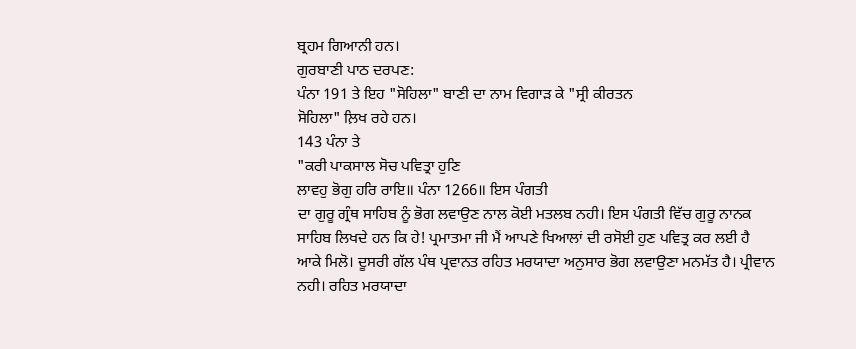ਬ੍ਰਹਮ ਗਿਆਨੀ ਹਨ।
ਗੁਰਬਾਣੀ ਪਾਠ ਦਰਪਣ:
ਪੰਨਾ 191 ਤੇ ਇਹ "ਸੋਹਿਲਾ" ਬਾਣੀ ਦਾ ਨਾਮ ਵਿਗਾੜ ਕੇ "ਸ੍ਰੀ ਕੀਰਤਨ
ਸੋਹਿਲਾ" ਲ਼ਿਖ ਰਹੇ ਹਨ।
143 ਪੰਨਾ ਤੇ
"ਕਰੀ ਪਾਕਸਾਲ ਸੋਚ ਪਵਿਤ੍ਰਾ ਹੁਣਿ
ਲਾਵਹੁ ਭੋਗੁ ਹਰਿ ਰਾਇ॥ ਪੰਨਾ 1266॥ ਇਸ ਪੰਗਤੀ
ਦਾ ਗੁਰੂ ਗ੍ਰੰਥ ਸਾਹਿਬ ਨੂੰ ਭੋਗ ਲਵਾਉਣ ਨਾਲ ਕੋਈ ਮਤਲਬ ਨਹੀ। ਇਸ ਪੰਗਤੀ ਵਿੱਚ ਗੁਰੂ ਨਾਨਕ
ਸਾਹਿਬ ਲਿਖਦੇ ਹਨ ਕਿ ਹੇ! ਪ੍ਰਮਾਤਮਾ ਜੀ ਮੈਂ ਆਪਣੇ ਖਿਆਲਾਂ ਦੀ ਰਸੋਈ ਹੁਣ ਪਵਿਤ੍ਰ ਕਰ ਲਈ ਹੈ
ਆਕੇ ਮਿਲੋ। ਦੂਸਰੀ ਗੱਲ ਪੰਥ ਪ੍ਰਵਾਨਤ ਰਹਿਤ ਮਰਯਾਦਾ ਅਨੁਸਾਰ ਭੋਗ ਲਵਾਉਣਾ ਮਨਮੱਤ ਹੈ। ਪ੍ਰੀਵਾਨ
ਨਹੀ। ਰਹਿਤ ਮਰਯਾਦਾ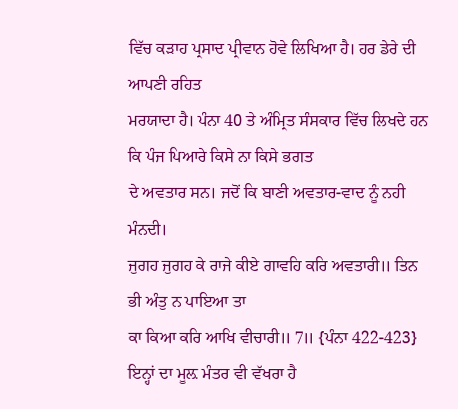ਵਿੱਚ ਕੜਾਹ ਪ੍ਰਸਾਦ ਪ੍ਰੀਵਾਨ ਹੋਵੇ ਲਿਖਿਆ ਹੈ। ਹਰ ਡੇਰੇ ਦੀ ਆਪਣੀ ਰਹਿਤ
ਮਰਯਾਦਾ ਹੈ। ਪੰਨਾ 40 ਤੇ ਅੰਮ੍ਰਿਤ ਸੰਸਕਾਰ ਵਿੱਚ ਲਿਖਦੇ ਹਨ ਕਿ ਪੰਜ ਪਿਆਰੇ ਕਿਸੇ ਨਾ ਕਿਸੇ ਭਗਤ
ਦੇ ਅਵਤਾਰ ਸਨ। ਜਦੋਂ ਕਿ ਬਾਣੀ ਅਵਤਾਰ-ਵਾਦ ਨੂੰ ਨਹੀ ਮੰਨਦੀ।
ਜੁਗਹ ਜੁਗਹ ਕੇ ਰਾਜੇ ਕੀਏ ਗਾਵਹਿ ਕਰਿ ਅਵਤਾਰੀ॥ ਤਿਨ ਭੀ ਅੰਤੁ ਨ ਪਾਇਆ ਤਾ
ਕਾ ਕਿਆ ਕਰਿ ਆਖਿ ਵੀਚਾਰੀ॥ 7॥ {ਪੰਨਾ 422-423}
ਇਨ੍ਹਾਂ ਦਾ ਮੂਲ਼ ਮੰਤਰ ਵੀ ਵੱਖਰਾ ਹੈ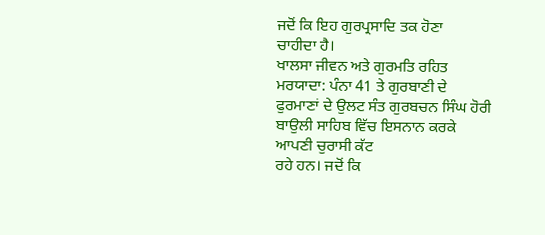ਜਦੋਂ ਕਿ ਇਹ ਗੁਰਪ੍ਰਸਾਦਿ ਤਕ ਹੋਣਾ
ਚਾਹੀਦਾ ਹੈ।
ਖਾਲਸਾ ਜੀਵਨ ਅਤੇ ਗੁਰਮਤਿ ਰਹਿਤ ਮਰਯਾਦਾ: ਪੰਨਾ 41 ਤੇ ਗੁਰਬਾਣੀ ਦੇ
ਫੁਰਮਾਣਾਂ ਦੇ ਉਲਟ ਸੰਤ ਗੁਰਬਚਨ ਸਿੰਘ ਹੋਰੀ ਬਾਉਲੀ ਸਾਹਿਬ ਵਿੱਚ ਇਸਨਾਨ ਕਰਕੇ ਆਪਣੀ ਚੁਰਾਸੀ ਕੱਟ
ਰਹੇ ਹਨ। ਜਦੋਂ ਕਿ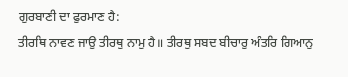ਗੁਰਬਾਣੀ ਦਾ ਫੁਰਮਾਣ ਹੈ:
ਤੀਰਥਿ ਨਾਵਣ ਜਾਉ ਤੀਰਥੁ ਨਾਮੁ ਹੈ॥ ਤੀਰਥੁ ਸਬਦ ਬੀਚਾਰੁ ਅੰਤਰਿ ਗਿਆਨੁ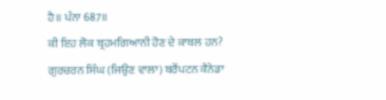ਹੈ॥ ਪੰਨਾ 687॥
ਕੀ ਇਹ ਲੋਕ ਬ੍ਰਹਮਗਿਆਨੀ ਹੋਣ ਦੇ ਕਾਬਲ ਹਨ?
ਗੁਰਚਰਨ ਸਿੰਘ (ਜਿਉਣ ਵਾਲਾ) ਬਰੈਂਪਟਨ ਕੈਨੇਡਾ